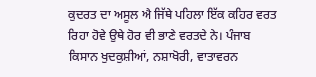ਕੁਦਰਤ ਦਾ ਅਸੂਲ ਐ ਜਿੱਥੇ ਪਹਿਲਾ ਇੱਕ ਕਹਿਰ ਵਰਤ ਰਿਹਾ ਹੋਵੇ ਉਥੇ ਹੋਰ ਵੀ ਭਾਣੇ ਵਰਤਦੇ ਨੇ। ਪੰਜਾਬ ਕਿਸਾਨ ਖੁਦਕੁਸ਼ੀਆਂ, ਨਸ਼ਾਖੋਰੀ, ਵਾਤਾਵਰਨ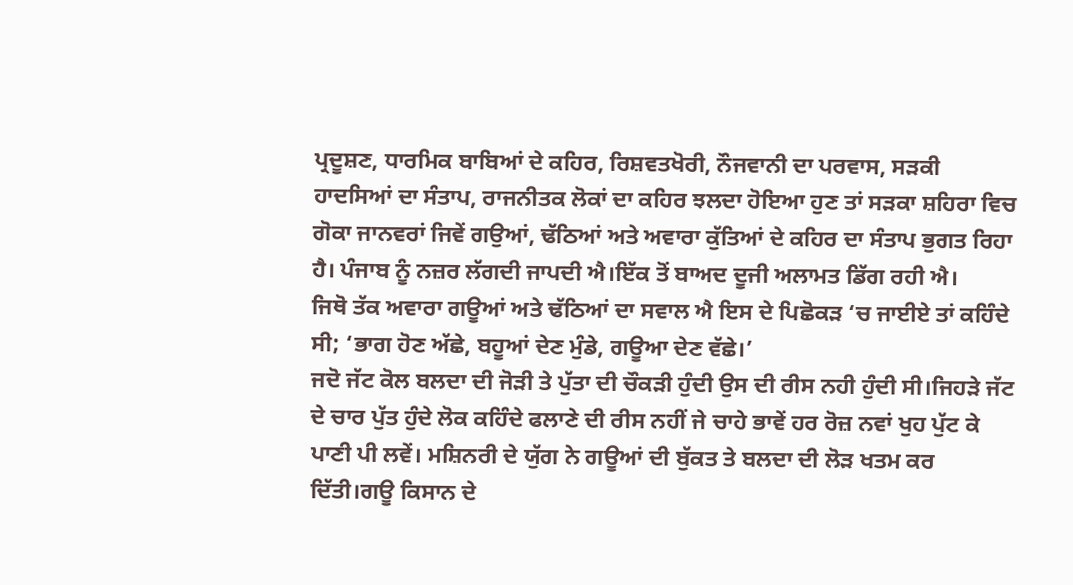ਪ੍ਰਦੂਸ਼ਣ, ਧਾਰਮਿਕ ਬਾਬਿਆਂ ਦੇ ਕਹਿਰ, ਰਿਸ਼ਵਤਖੋਰੀ, ਨੌਜਵਾਨੀ ਦਾ ਪਰਵਾਸ, ਸੜਕੀ ਹਾਦਸਿਆਂ ਦਾ ਸੰਤਾਪ, ਰਾਜਨੀਤਕ ਲੋਕਾਂ ਦਾ ਕਹਿਰ ਝਲਦਾ ਹੋਇਆ ਹੁਣ ਤਾਂ ਸੜਕਾ ਸ਼ਹਿਰਾ ਵਿਚ ਗੋਕਾ ਜਾਨਵਰਾਂ ਜਿਵੇਂ ਗਉਆਂ, ਢੱਠਿਆਂ ਅਤੇ ਅਵਾਰਾ ਕੁੱਤਿਆਂ ਦੇ ਕਹਿਰ ਦਾ ਸੰਤਾਪ ਭੁਗਤ ਰਿਹਾ ਹੈ। ਪੰਜਾਬ ਨੂੰ ਨਜ਼ਰ ਲੱਗਦੀ ਜਾਪਦੀ ਐ।ਇੱਕ ਤੋਂ ਬਾਅਦ ਦੂਜੀ ਅਲਾਮਤ ਡਿੱਗ ਰਹੀ ਐ।
ਜਿਥੋ ਤੱਕ ਅਵਾਰਾ ਗਊਆਂ ਅਤੇ ਢੱਠਿਆਂ ਦਾ ਸਵਾਲ ਐ ਇਸ ਦੇ ਪਿਛੋਕੜ ‘ਚ ਜਾਈਏ ਤਾਂ ਕਹਿੰਦੇ ਸੀ; ‘ਭਾਗ ਹੋਣ ਅੱਛੇ, ਬਹੂਆਂ ਦੇਣ ਮੁੰਡੇ, ਗਊਆ ਦੇਣ ਵੱਛੇ।’
ਜਦੋ ਜੱਟ ਕੋਲ ਬਲਦਾ ਦੀ ਜੋੜੀ ਤੇ ਪੁੱਤਾ ਦੀ ਚੌਕੜੀ ਹੁੰਦੀ ਉਸ ਦੀ ਰੀਸ ਨਹੀ ਹੁੰਦੀ ਸੀ।ਜਿਹੜੇ ਜੱਟ ਦੇ ਚਾਰ ਪੁੱਤ ਹੁੰਦੇ ਲੋਕ ਕਹਿੰਦੇ ਫਲਾਣੇ ਦੀ ਰੀਸ ਨਹੀਂ ਜੇ ਚਾਹੇ ਭਾਵੇਂ ਹਰ ਰੋਜ਼ ਨਵਾਂ ਖੁਹ ਪੁੱਟ ਕੇ ਪਾਣੀ ਪੀ ਲਵੇਂ। ਮਸ਼ਿਨਰੀ ਦੇ ਯੁੱਗ ਨੇ ਗਊਆਂ ਦੀ ਬੁੱਕਤ ਤੇ ਬਲਦਾ ਦੀ ਲੋੜ ਖਤਮ ਕਰ ਦਿੱਤੀ।ਗਊ ਕਿਸਾਨ ਦੇ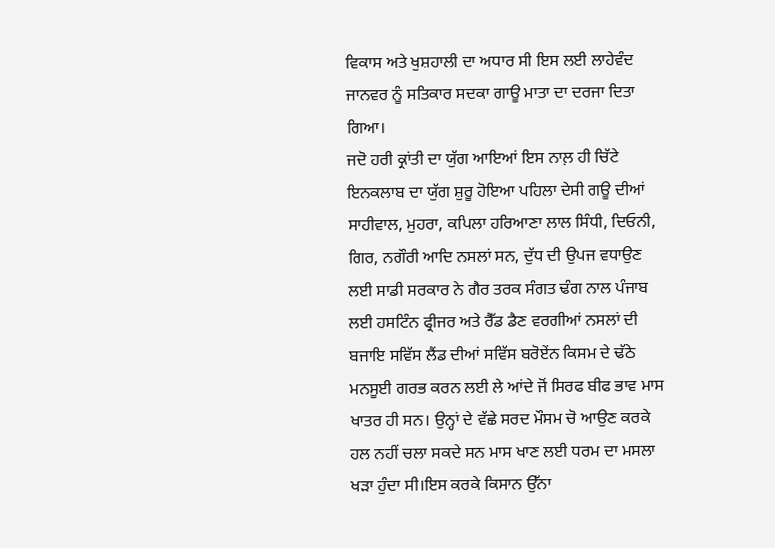ਵਿਕਾਸ ਅਤੇ ਖੁਸ਼ਹਾਲੀ ਦਾ ਅਧਾਰ ਸੀ ਇਸ ਲਈ ਲਾਹੇਵੰਦ ਜਾਨਵਰ ਨੂੰ ਸਤਿਕਾਰ ਸਦਕਾ ਗਾਊ ਮਾਤਾ ਦਾ ਦਰਜਾ ਦਿਤਾ ਗਿਆ।
ਜਦੋ ਹਰੀ ਕ੍ਰਾਂਤੀ ਦਾ ਯੁੱਗ ਆਇਆਂ ਇਸ ਨਾਲ਼ ਹੀ ਚਿੱਟੇ ਇਨਕਲਾਬ ਦਾ ਯੁੱਗ ਸ਼ੁਰੂ ਹੋਇਆ ਪਹਿਲਾ ਦੇਸੀ ਗਊ ਦੀਆਂ ਸਾਹੀਵਾਲ, ਮੁਹਰਾ, ਕਪਿਲਾ ਹਰਿਆਣਾ ਲਾਲ ਸਿੰਧੀ, ਦਿਓਨੀ, ਗਿਰ, ਨਗੌਰੀ ਆਦਿ ਨਸਲਾਂ ਸਨ, ਦੁੱਧ ਦੀ ਉਪਜ ਵਧਾਉਣ ਲਈ ਸਾਡੀ ਸਰਕਾਰ ਨੇ ਗੈਰ ਤਰਕ ਸੰਗਤ ਢੰਗ ਨਾਲ ਪੰਜਾਬ ਲਈ ਹਸਟਿੰਨ ਫ੍ਰੀਜਰ ਅਤੇ ਰੈੱਡ ਡੈਣ ਵਰਗੀਆਂ ਨਸਲਾਂ ਦੀ ਬਜਾਇ ਸਵਿੱਸ ਲੈਂਡ ਦੀਆਂ ਸਵਿੱਸ ਬਰੋਏਂਨ ਕਿਸਮ ਦੇ ਢੱਠੇ ਮਨਸੂਈ ਗਰਭ ਕਰਨ ਲਈ ਲੇ ਆਂਦੇ ਜੋਂ ਸਿਰਫ ਬੀਫ ਭਾਵ ਮਾਸ ਖਾਤਰ ਹੀ ਸਨ। ਉਨ੍ਹਾਂ ਦੇ ਵੱਛੇ ਸਰਦ ਮੌਸਮ ਚੋ ਆਉਣ ਕਰਕੇ ਹਲ ਨਹੀਂ ਚਲਾ ਸਕਦੇ ਸਨ ਮਾਸ ਖਾਣ ਲਈ ਧਰਮ ਦਾ ਮਸਲਾ ਖੜਾ ਹੁੰਦਾ ਸੀ।ਇਸ ਕਰਕੇ ਕਿਸਾਨ ਉੱਨਾ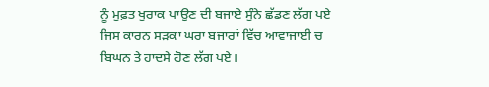ਨੂੰ ਮੁਫ਼ਤ ਖੁਰਾਕ ਪਾਉਣ ਦੀ ਬਜਾਏ ਸੁੰਨੇ ਛੱਡਣ ਲੱਗ ਪਏ ਜਿਸ ਕਾਰਨ ਸੜਕਾ ਘਰਾ ਬਜਾਰਾਂ ਵਿੱਚ ਆਵਾਜਾਈ ਚ ਬਿਘਨ ਤੇ ਹਾਦਸੇ ਹੋਣ ਲੱਗ ਪਏ।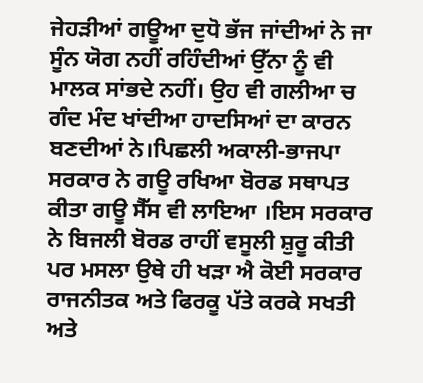ਜੇਹੜੀਆਂ ਗਊਆ ਦੁਧੋ ਭੱਜ ਜਾਂਦੀਆਂ ਨੇ ਜਾ ਸੂੰਨ ਯੋਗ ਨਹੀਂ ਰਹਿੰਦੀਆਂ ਉੱਨਾ ਨੂੰ ਵੀ ਮਾਲਕ ਸਾਂਭਦੇ ਨਹੀਂ। ਉਹ ਵੀ ਗਲੀਆ ਚ ਗੰਦ ਮੰਦ ਖਾਂਦੀਆ ਹਾਦਸਿਆਂ ਦਾ ਕਾਰਨ ਬਣਦੀਆਂ ਨੇ।ਪਿਛਲੀ ਅਕਾਲੀ-ਭਾਜਪਾ ਸਰਕਾਰ ਨੇ ਗਊ ਰਖਿਆ ਬੋਰਡ ਸਥਾਪਤ ਕੀਤਾ ਗਊ ਸੈੱਸ ਵੀ ਲਾਇਆ ।ਇਸ ਸਰਕਾਰ ਨੇ ਬਿਜਲੀ ਬੋਰਡ ਰਾਹੀਂ ਵਸੂਲੀ ਸ਼ੁਰੂ ਕੀਤੀ ਪਰ ਮਸਲਾ ਉਥੇ ਹੀ ਖੜਾ ਐ ਕੋਈ ਸਰਕਾਰ ਰਾਜਨੀਤਕ ਅਤੇ ਫਿਰਕੂ ਪੱਤੇ ਕਰਕੇ ਸਖਤੀ ਅਤੇ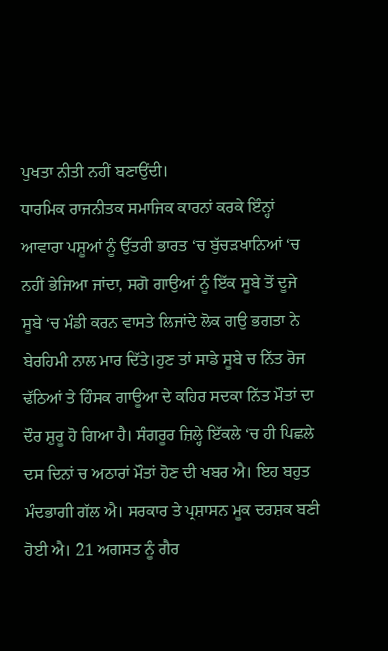ਪੁਖਤਾ ਨੀਤੀ ਨਹੀਂ ਬਣਾਉਂਦੀ।
ਧਾਰਮਿਕ ਰਾਜਨੀਤਕ ਸਮਾਜਿਕ ਕਾਰਨਾਂ ਕਰਕੇ ਇੰਨ੍ਹਾਂ ਆਵਾਰਾ ਪਸ਼ੂਆਂ ਨੂੰ ਉੱਤਰੀ ਭਾਰਤ ‘ਚ ਬੁੱਚੜਖਾਨਿਆਂ ‘ਚ ਨਹੀਂ ਭੇਜਿਆ ਜਾਂਦਾ, ਸਗੋ ਗਾਉਆਂ ਨੂੰ ਇੱਕ ਸੂਬੇ ਤੋਂ ਦੂਜੇ ਸੂਬੇ ‘ਚ ਮੰਡੀ ਕਰਨ ਵਾਸਤੇ ਲਿਜਾਂਦੇ ਲੋਕ ਗਉ ਭਗਤਾ ਨੇ ਬੇਰਹਿਮੀ ਨਾਲ ਮਾਰ ਦਿੱਤੇ।ਹੁਣ ਤਾਂ ਸਾਡੇ ਸੂਬੇ ਚ ਨਿੱਤ ਰੋਜ ਢੱਠਿਆਂ ਤੇ ਹਿੰਸਕ ਗਾਊਆ ਦੇ ਕਹਿਰ ਸਦਕਾ ਨਿੱਤ ਮੌਤਾਂ ਦਾ ਦੌਰ ਸ਼ੁਰੂ ਹੋ ਗਿਆ ਹੈ। ਸੰਗਰੂਰ ਜ਼ਿਲ੍ਹੇ ਇੱਕਲੇ ‘ਚ ਹੀ ਪਿਛਲੇ ਦਸ ਦਿਨਾਂ ਚ ਅਠਾਰਾਂ ਮੌਤਾਂ ਹੋਣ ਦੀ ਖਬਰ ਐ। ਇਹ ਬਹੁਤ ਮੰਦਭਾਗੀ ਗੱਲ ਐ। ਸਰਕਾਰ ਤੇ ਪ੍ਰਸ਼ਾਸਨ ਮੂਕ ਦਰਸ਼ਕ ਬਣੀ ਹੋਈ ਐ। 21 ਅਗਸਤ ਨੂੰ ਗੈਰ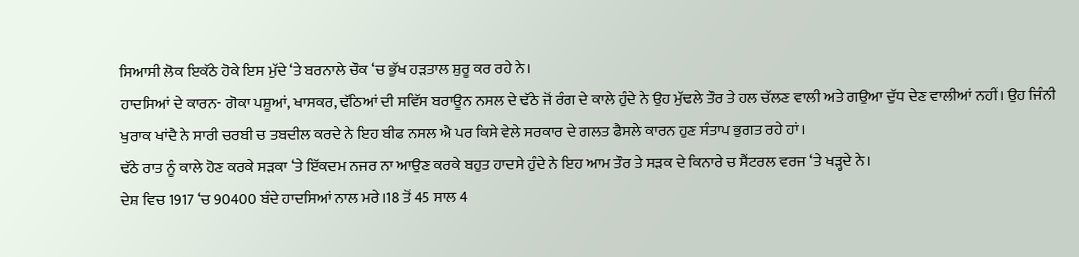ਸਿਆਸੀ ਲੋਕ ਇਕੱਠੇ ਹੋਕੇ ਇਸ ਮੁੱਦੇ ‘ਤੇ ਬਰਨਾਲੇ ਚੌਕ ‘ਚ ਭੁੱਖ ਹੜਤਾਲ ਸ਼ੁਰੂ ਕਰ ਰਹੇ ਨੇ।
ਹਾਦਸਿਆਂ ਦੇ ਕਾਰਨ- ਗੋਕਾ ਪਸ਼ੂਆਂ, ਖਾਸਕਰ, ਢੱਠਿਆਂ ਦੀ ਸਵਿੱਸ ਬਰਾਊਨ ਨਸਲ ਦੇ ਢੱਠੇ ਜੋਂ ਰੰਗ ਦੇ ਕਾਲੇ ਹੁੰਦੇ ਨੇ ਉਹ ਮੁੱਢਲੇ ਤੌਰ ਤੇ ਹਲ ਚੱਲਣ ਵਾਲੀ ਅਤੇ ਗਉਆ ਦੁੱਧ ਦੇਣ ਵਾਲੀਆਂ ਨਹੀਂ। ਉਹ ਜਿੰਨੀ ਖੁਰਾਕ ਖਾਂਦੈ ਨੇ ਸਾਰੀ ਚਰਬੀ ਚ ਤਬਦੀਲ ਕਰਦੇ ਨੇ ਇਹ ਬੀਫ ਨਸਲ ਐ ਪਰ ਕਿਸੇ ਵੇਲੇ ਸਰਕਾਰ ਦੇ ਗਲਤ ਫੈਸਲੇ ਕਾਰਨ ਹੁਣ ਸੰਤਾਪ ਭੁਗਤ ਰਹੇ ਹਾਂ।
ਢੱਠੇ ਰਾਤ ਨੂੰ ਕਾਲੇ ਹੋਣ ਕਰਕੇ ਸੜਕਾ ‘ਤੇ ਇੱਕਦਮ ਨਜਰ ਨਾ ਆਉਣ ਕਰਕੇ ਬਹੁਤ ਹਾਦਸੇ ਹੁੰਦੇ ਨੇ ਇਹ ਆਮ ਤੌਰ ਤੇ ਸੜਕ ਦੇ ਕਿਨਾਰੇ ਚ ਸੈਂਟਰਲ ਵਰਜ ‘ਤੇ ਖੜ੍ਹਦੇ ਨੇ।
ਦੇਸ਼ ਵਿਚ 1917 ‘ਚ 90400 ਬੰਦੇ ਹਾਦਸਿਆਂ ਨਾਲ ਮਰੇ।18 ਤੋਂ 45 ਸਾਲ 4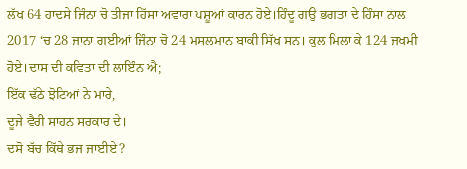ਲੱਖ 64 ਹਾਦਸੇ ਜਿੰਨਾ ਚੋ ਤੀਜਾ ਹਿੱਸਾ ਅਵਾਰਾ ਪਸ਼ੂਆਂ ਕਾਰਨ ਹੋਏ।ਹਿੰਦੂ ਗਉ ਭਗਤਾ ਦੇ ਹਿੰਸਾ ਨਾਲ 2017 ‘ਚ 28 ਜਾਨਾ ਗਈਆਂ ਜਿੰਨਾ ਚੋ 24 ਮਸਲਮਾਨ ਬਾਕੀ ਸਿੱਖ ਸਨ। ਕੁਲ ਮਿਲਾ ਕੇ 124 ਜਖਮੀ ਹੋਏ।ਦਾਸ ਦੀ ਕਵਿਤਾ ਦੀ ਲਾਇੰਨ ਐ;
ਇੱਕ ਢੱਠੇ ਝੋਟਿਆਂ ਨੇ ਮਾਰੇ,
ਦੂਜੇ ਵੈਰੀ ਸਾਹਨ ਸਰਕਾਰ ਦੇ।
ਦਸੋ ਬੱਚ ਕਿੱਥੇ ਭਜ ਜਾਈਏ?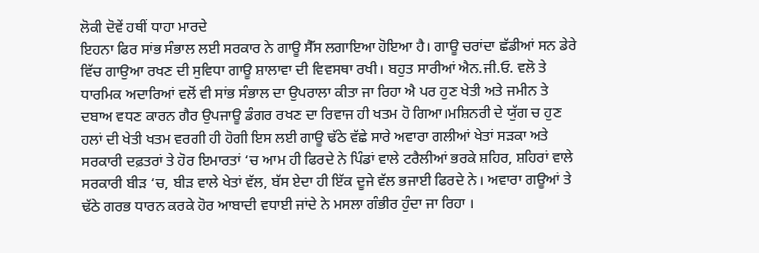ਲੋਕੀ ਦੋਵੇਂ ਹਥੀਂ ਧਾਹਾ ਮਾਰਦੇ
ਇਹਨਾ ਫਿਰ ਸਾਂਭ ਸੰਭਾਲ ਲਈ ਸਰਕਾਰ ਨੇ ਗਾਊ ਸੈੱਸ ਲਗਾਇਆ ਹੋਇਆ ਹੈ। ਗਾਊ ਚਰਾਂਦਾ ਛੱਡੀਆਂ ਸਨ ਡੇਰੇ ਵਿੱਚ ਗਾਉਆ ਰਖਣ ਦੀ ਸੁਵਿਧਾ ਗਾਊ ਸ਼ਾਲਾਵਾ ਦੀ ਵਿਵਸਥਾ ਰਖੀ। ਬਹੁਤ ਸਾਰੀਆਂ ਐਨ.ਜੀ.ਓ. ਵਲੋ ਤੇ ਧਾਰਮਿਕ ਅਦਾਰਿਆਂ ਵਲੋਂ ਵੀ ਸਾਂਭ ਸੰਭਾਲ ਦਾ ਉਪਰਾਲਾ ਕੀਤਾ ਜਾ ਰਿਹਾ ਐ ਪਰ ਹੁਣ ਖੇਤੀ ਅਤੇ ਜਮੀਨ ਤੇ ਦਬਾਅ ਵਧਣ ਕਾਰਨ ਗੈਰ ਉਪਜਾਊ ਡੰਗਰ ਰਖਣ ਦਾ ਰਿਵਾਜ ਹੀ ਖਤਮ ਹੋ ਗਿਆ।ਮਸ਼ਿਨਰੀ ਦੇ ਯੁੱਗ ਚ ਹੁਣ ਹਲਾਂ ਦੀ ਖੇਤੀ ਖਤਮ ਵਰਗੀ ਹੀ ਹੋਗੀ ਇਸ ਲਈ ਗਾਊ ਢੱਠੇ ਵੱਛੇ ਸਾਰੇ ਅਵਾਰਾ ਗਲੀਆਂ ਖੇਤਾਂ ਸੜਕਾ ਅਤੇ ਸਰਕਾਰੀ ਦਫ਼ਤਰਾਂ ਤੇ ਹੋਰ ਇਮਾਰਤਾਂ ‘ਚ ਆਮ ਹੀ ਫਿਰਦੇ ਨੇ ਪਿੰਡਾਂ ਵਾਲੇ ਟਰੈਲੀਆਂ ਭਰਕੇ ਸ਼ਹਿਰ, ਸ਼ਹਿਰਾਂ ਵਾਲੇ ਸਰਕਾਰੀ ਬੀੜ ‘ਚ, ਬੀੜ ਵਾਲੇ ਖੇਤਾਂ ਵੱਲ, ਬੱਸ ਏਦਾ ਹੀ ਇੱਕ ਦੂਜੇ ਵੱਲ ਭਜਾਈ ਫਿਰਦੇ ਨੇ। ਅਵਾਰਾ ਗਊਆਂ ਤੇ ਢੱਠੇ ਗਰਭ ਧਾਰਨ ਕਰਕੇ ਹੋਰ ਆਬਾਦੀ ਵਧਾਈ ਜਾਂਦੇ ਨੇ ਮਸਲਾ ਗੰਭੀਰ ਹੁੰਦਾ ਜਾ ਰਿਹਾ ।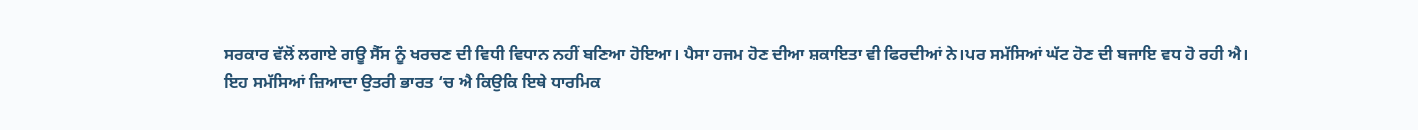ਸਰਕਾਰ ਵੱਲੋਂ ਲਗਾਏ ਗਊ ਸੈੱਸ ਨੂੰ ਖਰਚਣ ਦੀ ਵਿਧੀ ਵਿਧਾਨ ਨਹੀਂ ਬਣਿਆ ਹੋਇਆ। ਪੈਸਾ ਹਜਮ ਹੋਣ ਦੀਆ ਸ਼ਕਾਇਤਾ ਵੀ ਫਿਰਦੀਆਂ ਨੇ।ਪਰ ਸਮੱਸਿਆਂ ਘੱਟ ਹੋਣ ਦੀ ਬਜਾਇ ਵਧ ਹੋ ਰਹੀ ਐ।
ਇਹ ਸਮੱਸਿਆਂ ਜ਼ਿਆਦਾ ਉਤਰੀ ਭਾਰਤ ‘ਚ ਐ ਕਿਉਕਿ ਇਥੇ ਧਾਰਮਿਕ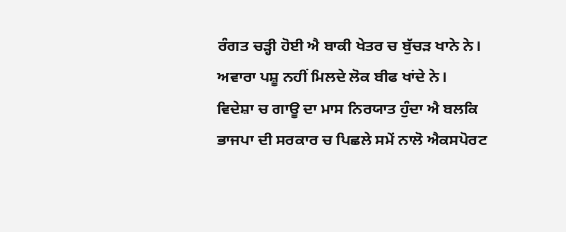ਰੰਗਤ ਚੜ੍ਹੀ ਹੋਈ ਐ ਬਾਕੀ ਖੇਤਰ ਚ ਬੁੱਚੜ ਖਾਨੇ ਨੇ। ਅਵਾਰਾ ਪਸ਼ੂ ਨਹੀਂ ਮਿਲਦੇ ਲੋਕ ਬੀਫ ਖਾਂਦੇ ਨੇ। ਵਿਦੇਸ਼ਾ ਚ ਗਾਊ ਦਾ ਮਾਸ ਨਿਰਯਾਤ ਹੁੰਦਾ ਐ ਬਲਕਿ ਭਾਜਪਾ ਦੀ ਸਰਕਾਰ ਚ ਪਿਛਲੇ ਸਮੇਂ ਨਾਲੋ ਐਕਸਪੋਰਟ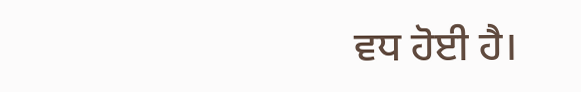ਵਧ ਹੋਈ ਹੈ।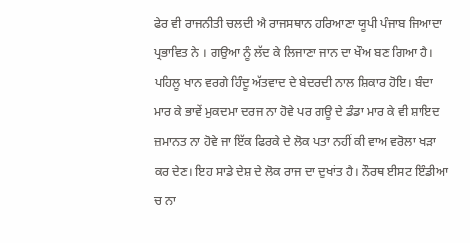ਫੇਰ ਵੀ ਰਾਜਨੀਤੀ ਚਲਦੀ ਐ ਰਾਜਸਥਾਨ ਹਰਿਆਣਾ ਯੂਪੀ ਪੰਜਾਬ ਜਿਆਦਾ ਪ੍ਰਭਾਵਿਤ ਨੇ । ਗਉਆ ਨੂੰ ਲੱਦ ਕੇ ਲਿਜਾਣਾ ਜਾਨ ਦਾ ਖੌਅ ਬਣ ਗਿਆ ਹੈ। ਪਹਿਲੂ ਖਾਨ ਵਰਗੇ ਹਿੰਦੂ ਅੱਤਵਾਦ ਦੇ ਬੇਦਰਦੀ ਨਾਲ ਸ਼ਿਕਾਰ ਹੋਇ। ਬੰਦਾ ਮਾਰ ਕੇ ਭਾਵੇਂ ਮੁਕਦਮਾ ਦਰਜ ਨਾ ਹੋਵੇ ਪਰ ਗਊ ਦੇ ਡੰਡਾ ਮਾਰ ਕੇ ਵੀ ਸ਼ਾਇਦ ਜ਼ਮਾਨਤ ਨਾ ਹੋਵੇ ਜਾ ਇੱਕ ਫਿਰਕੇ ਦੇ ਲੋਕ ਪਤਾ ਨਹੀਂ ਕੀ ਵਾਅ ਵਰੋਲਾ ਖੜਾ ਕਰ ਦੇਣ। ਇਹ ਸਾਡੇ ਦੇਸ਼ ਦੇ ਲੋਕ ਰਾਜ ਦਾ ਦੁਖਾਂਤ ਹੈ। ਨੌਰਥ ਈਸਟ ਇੰਡੀਆ ਚ ਨਾ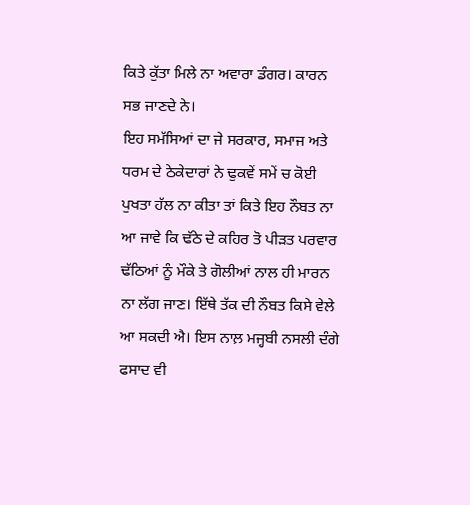ਕਿਤੇ ਕੁੱਤਾ ਮਿਲੇ ਨਾ ਅਵਾਰਾ ਡੰਗਰ। ਕਾਰਨ ਸਭ ਜਾਣਦੇ ਨੇ।
ਇਹ ਸਮੱਸਿਆਂ ਦਾ ਜੇ ਸਰਕਾਰ, ਸਮਾਜ ਅਤੇ ਧਰਮ ਦੇ ਠੇਕੇਦਾਰਾਂ ਨੇ ਢੁਕਵੇਂ ਸਮੇਂ ਚ ਕੋਈ ਪੁਖਤਾ ਹੱਲ ਨਾ ਕੀਤਾ ਤਾਂ ਕਿਤੇ ਇਹ ਨੌਬਤ ਨਾ ਆ ਜਾਵੇ ਕਿ ਢੱਠੇ ਦੇ ਕਹਿਰ ਤੋ ਪੀੜਤ ਪਰਵਾਰ ਢੱਠਿਆਂ ਨੂੰ ਮੌਕੇ ਤੇ ਗੋਲੀਆਂ ਨਾਲ ਹੀ ਮਾਰਨ ਨਾ ਲੱਗ ਜਾਣ। ਇੱਥੇ ਤੱਕ ਦੀ ਨੌਬਤ ਕਿਸੇ ਵੇਲੇ ਆ ਸਕਦੀ ਐ। ਇਸ ਨਾਲ਼ ਮਜ੍ਹਬੀ ਨਸਲੀ ਦੰਗੇ ਫਸਾਦ ਵੀ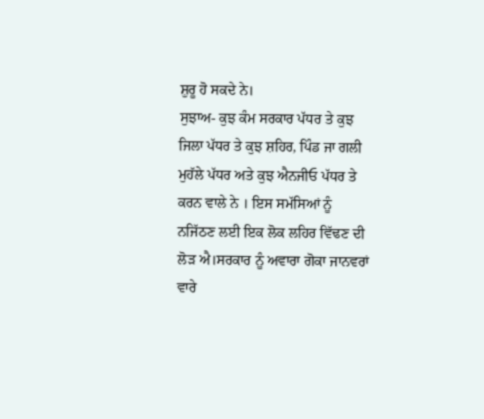ਸ਼ੁਰੂ ਹੋ ਸਕਦੇ ਨੇ।
ਸੁਝਾਅ- ਕੁਝ ਕੰਮ ਸਰਕਾਰ ਪੱਧਰ ਤੇ ਕੁਝ ਜਿਲਾ ਪੱਧਰ ਤੇ ਕੁਝ ਸ਼ਹਿਰ, ਪਿੰਡ ਜਾ ਗਲੀ ਮੁਹੱਲੇ ਪੱਧਰ ਅਤੇ ਕੁਝ ਐਨਜੀਓ ਪੱਧਰ ਤੇ ਕਰਨ ਵਾਲੇ ਨੇ । ਇਸ ਸਮੱਸਿਆਂ ਨੂੰ ਨਜਿੱਠਣ ਲਈ ਇਕ ਲੋਕ ਲਹਿਰ ਵਿੱਢਣ ਦੀ ਲੋੜ ਐ।ਸਰਕਾਰ ਨੂੰ ਅਵਾਰਾ ਗੋਕਾ ਜਾਨਵਰਾਂ ਵਾਰੇ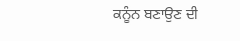ਕਨੂੰਨ ਬਣਾਉਣ ਦੀ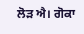ਲੋੜ ਐ। ਗੋਕਾ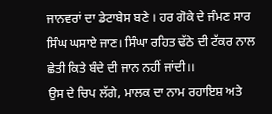ਜਾਨਵਰਾਂ ਦਾ ਡੇਟਾਬੇਸ ਬਣੇ । ਹਰ ਗੋਕੇ ਦੇ ਜੰਮਣ ਸਾਰ ਸਿੰਘ ਘਸਾਏ ਜਾਣ। ਸਿੰਘਾ ਰਹਿਤ ਢੱਠੇ ਦੀ ਟੱਕਰ ਨਾਲ ਛੇਤੀ ਕਿਤੇ ਬੰਦੇ ਦੀ ਜਾਨ ਨਹੀਂ ਜਾਂਦੀ।।
ਉਸ ਦੇ ਚਿਪ ਲੱਗੇ, ਮਾਲਕ ਦਾ ਨਾਮ ਰਹਾਇਸ਼ ਅਤੇ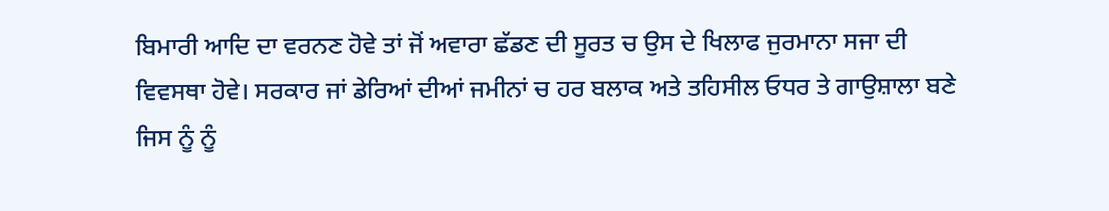ਬਿਮਾਰੀ ਆਦਿ ਦਾ ਵਰਨਣ ਹੋਵੇ ਤਾਂ ਜੋਂ ਅਵਾਰਾ ਛੱਡਣ ਦੀ ਸੂਰਤ ਚ ਉਸ ਦੇ ਖਿਲਾਫ ਜੁਰਮਾਨਾ ਸਜਾ ਦੀ ਵਿਵਸਥਾ ਹੋਵੇ। ਸਰਕਾਰ ਜਾਂ ਡੇਰਿਆਂ ਦੀਆਂ ਜਮੀਨਾਂ ਚ ਹਰ ਬਲਾਕ ਅਤੇ ਤਹਿਸੀਲ ਓਧਰ ਤੇ ਗਾਉਸ਼ਾਲਾ ਬਣੇ ਜਿਸ ਨੂੰ ਨੂੰ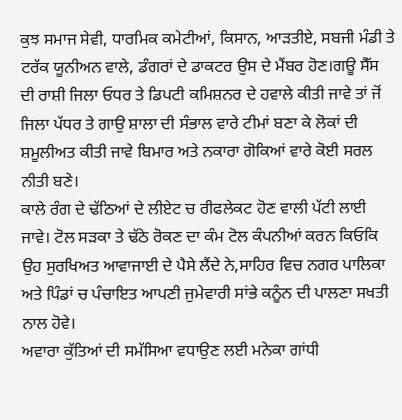ਕੁਝ ਸਮਾਜ ਸੇਵੀ, ਧਾਰਮਿਕ ਕਮੇਟੀਆਂ, ਕਿਸਾਨ, ਆੜਤੀਏ, ਸਬਜੀ ਮੰਡੀ ਤੇ ਟਰੱਕ ਯੂਨੀਅਨ ਵਾਲੇ, ਡੰਗਰਾਂ ਦੇ ਡਾਕਟਰ ਉਸ ਦੇ ਮੈਂਬਰ ਹੋਣ।ਗਊ ਸੈੱਸ ਦੀ ਰਾਸ਼ੀ ਜਿਲਾ ਓਧਰ ਤੇ ਡਿਪਟੀ ਕਮਿਸ਼ਨਰ ਦੇ ਹਵਾਲੇ ਕੀਤੀ ਜਾਵੇ ਤਾਂ ਜੋਂ ਜਿਲਾ ਪੱਧਰ ਤੇ ਗਾਉ ਸ਼ਾਲਾ ਦੀ ਸੰਭਾਲ ਵਾਰੇ ਟੀਮਾਂ ਬਣਾ ਕੇ ਲੋਕਾਂ ਦੀ ਸ਼ਮੂਲੀਅਤ ਕੀਤੀ ਜਾਵੇ ਬਿਮਾਰ ਅਤੇ ਨਕਾਰਾ ਗੋਕਿਆਂ ਵਾਰੇ ਕੋਈ ਸਰਲ ਨੀਤੀ ਬਣੇ।
ਕਾਲੇ ਰੰਗ ਦੇ ਢੱਠਿਆਂ ਦੇ ਲੀਏਟ ਚ ਰੀਫਲੇਕਟ ਹੋਣ ਵਾਲੀ ਪੱਟੀ ਲਾਈ ਜਾਵੇ। ਟੋਲ ਸੜਕਾ ਤੇ ਢੱਠੇ ਰੋਕਣ ਦਾ ਕੰਮ ਟੋਲ ਕੰਪਨੀਆਂ ਕਰਨ ਕਿਓਕਿ ਉਹ ਸੁਰਖਿਅਤ ਆਵਾਜਾਈ ਦੇ ਪੈਸੇ ਲੈਂਦੇ ਨੇ,ਸਾਹਿਰ ਵਿਚ ਨਗਰ ਪਾਲਿਕਾ ਅਤੇ ਪਿੰਡਾਂ ਚ ਪੰਚਾਇਤ ਆਪਣੀ ਜੁਮੇਵਾਰੀ ਸਾਂਭੇ ਕਨੂੰਨ ਦੀ ਪਾਲਣਾ ਸਖਤੀ ਨਾਲ ਹੋਵੇ।
ਅਵਾਰਾ ਕੁੱਤਿਆਂ ਦੀ ਸਮੱਸਿਆ ਵਧਾਉਣ ਲਈ ਮਨੇਕਾ ਗਾਂਧੀ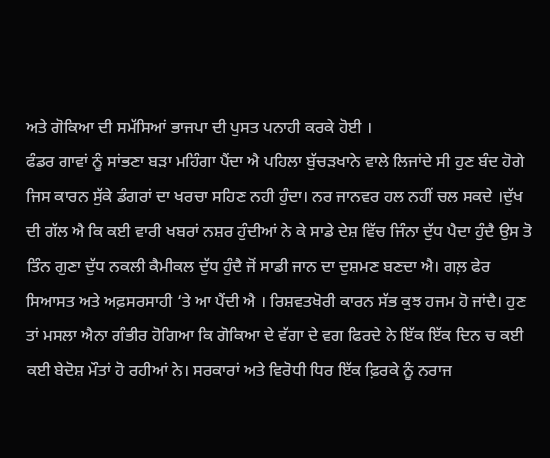ਅਤੇ ਗੋਕਿਆ ਦੀ ਸਮੱਸਿਆਂ ਭਾਜਪਾ ਦੀ ਪੁਸਤ ਪਨਾਹੀ ਕਰਕੇ ਹੋਈ ।
ਫੰਡਰ ਗਾਵਾਂ ਨੂੰ ਸਾਂਭਣਾ ਬੜਾ ਮਹਿੰਗਾ ਪੈਂਦਾ ਐ ਪਹਿਲਾ ਬੁੱਚੜਖਾਨੇ ਵਾਲੇ ਲਿਜਾਂਦੇ ਸੀ ਹੁਣ ਬੰਦ ਹੋਗੇ ਜਿਸ ਕਾਰਨ ਸੁੱਕੇ ਡੰਗਰਾਂ ਦਾ ਖਰਚਾ ਸਹਿਣ ਨਹੀ ਹੁੰਦਾ। ਨਰ ਜਾਨਵਰ ਹਲ ਨਹੀਂ ਚਲ ਸਕਦੇ ।ਦੁੱਖ ਦੀ ਗੱਲ ਐ ਕਿ ਕਈ ਵਾਰੀ ਖਬਰਾਂ ਨਸ਼ਰ ਹੁੰਦੀਆਂ ਨੇ ਕੇ ਸਾਡੇ ਦੇਸ਼ ਵਿੱਚ ਜਿੰਨਾ ਦੁੱਧ ਪੈਦਾ ਹੁੰਦੈ ਉਸ ਤੋ ਤਿੰਨ ਗੁਣਾ ਦੁੱਧ ਨਕਲੀ ਕੈਮੀਕਲ ਦੁੱਧ ਹੁੰਦੈ ਜੋਂ ਸਾਡੀ ਜਾਨ ਦਾ ਦੁਸ਼ਮਣ ਬਣਦਾ ਐ। ਗਲ਼ ਫੇਰ ਸਿਆਸਤ ਅਤੇ ਅਫ਼ਸਰਸਾਹੀ ‘ਤੇ ਆ ਪੈਂਦੀ ਐ । ਰਿਸ਼ਵਤਖੋਰੀ ਕਾਰਨ ਸੱਭ ਕੁਝ ਹਜਮ ਹੋ ਜਾਂਦੈ। ਹੁਣ ਤਾਂ ਮਸਲਾ ਐਨਾ ਗੰਭੀਰ ਹੋਗਿਆ ਕਿ ਗੋਕਿਆ ਦੇ ਵੱਗਾ ਦੇ ਵਗ ਫਿਰਦੇ ਨੇ ਇੱਕ ਇੱਕ ਦਿਨ ਚ ਕਈ ਕਈ ਬੇਦੋਸ਼ ਮੌਤਾਂ ਹੋ ਰਹੀਆਂ ਨੇ। ਸਰਕਾਰਾਂ ਅਤੇ ਵਿਰੋਧੀ ਧਿਰ ਇੱਕ ਫ਼ਿਰਕੇ ਨੂੰ ਨਰਾਜ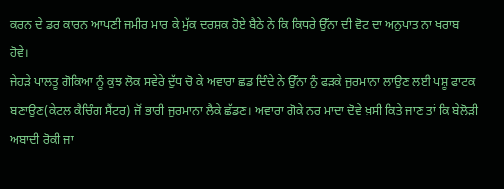ਕਰਨ ਦੇ ਡਰ ਕਾਰਨ ਆਪਣੀ ਜਮੀਰ ਮਾਰ ਕੇ ਮੁੱਕ ਦਰਸ਼ਕ ਹੋਏ ਬੈਠੇ ਨੇ ਕਿ ਕਿਧਰੇ ਉੱਨਾ ਦੀ ਵੋਟ ਦਾ ਅਨੁਪਾਤ ਨਾ ਖਰਾਬ ਹੋਵੇ।
ਜੇਹੜੇ ਪਾਲਤੂ ਗੋਕਿਆ ਨੂੰ ਕੁਝ ਲੋਕ ਸਵੇਰੇ ਦੁੱਧ ਚੋ ਕੇ ਅਵਾਰਾ ਛਡ ਦਿੰਦੇ ਨੇ ਉੱਨਾ ਨੁੰ ਫੜਕੇ ਜੁਰਮਾਨਾ ਲਾਉਣ ਲਈ ਪਸ਼ੂ ਫਾਟਕ ਬਣਾਉਣ(ਕੇਟਲ ਕੈਚਿੰਗ ਸੈਂਟਰ) ਜੋਂ ਭਾਰੀ ਜੁਰਮਾਨਾ ਲੈਕੇ ਛੱਡਣ। ਅਵਾਰਾ ਗੋਕੇ ਨਰ ਮਾਦਾ ਦੋਵੇ ਖ਼ਸੀ ਕਿਤੇ ਜਾਣ ਤਾਂ ਕਿ ਬੇਲੋੜੀ ਅਬਾਦੀ ਰੋਕੀ ਜਾ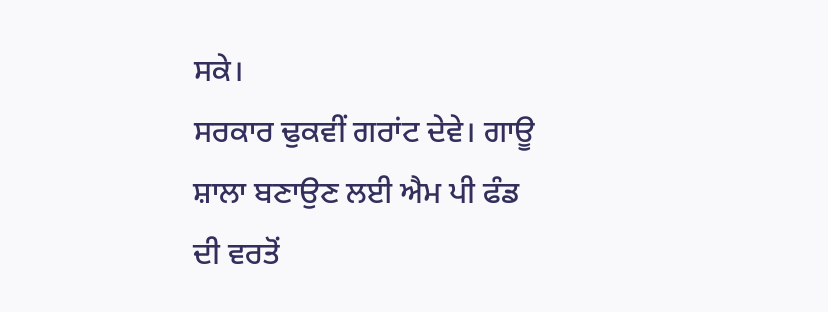ਸਕੇ।
ਸਰਕਾਰ ਢੁਕਵੀਂ ਗਰਾਂਟ ਦੇਵੇ। ਗਾਊ ਸ਼ਾਲਾ ਬਣਾਉਣ ਲਈ ਐਮ ਪੀ ਫੰਡ ਦੀ ਵਰਤੋਂ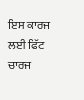ਇਸ ਕਾਰਜ ਲਈ ਫਿੱਟ ਚਾਰਜ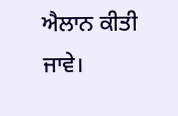ਐਲਾਨ ਕੀਤੀ ਜਾਵੇ।